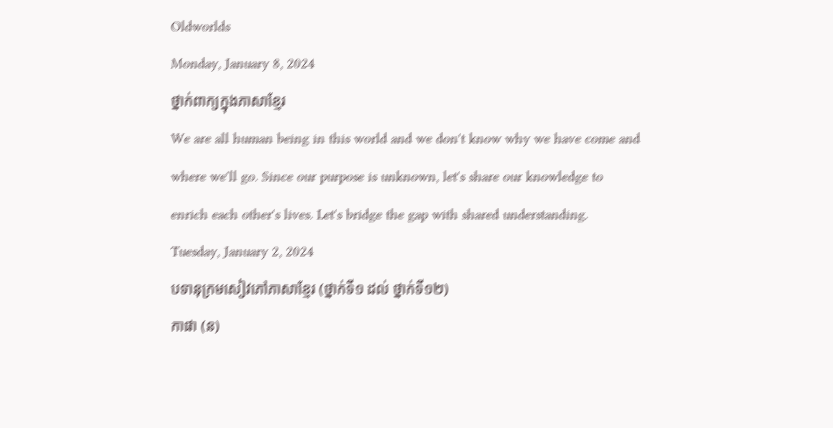Oldworlds
Monday, January 8, 2024
ថ្នាក់ពាក្យក្នុងភាសាខ្មែរ
We are all human being in this world and we don't know why we have come and where we'll go. Since our purpose is unknown, let's share our knowledge to enrich each other's lives. Let's bridge the gap with shared understanding.
Tuesday, January 2, 2024
បទានុក្រមសៀវភៅភាសាខ្មែរ (ថ្នាក់ទី១ ដល់ ថ្នាក់ទី១២)
កាផា (ន)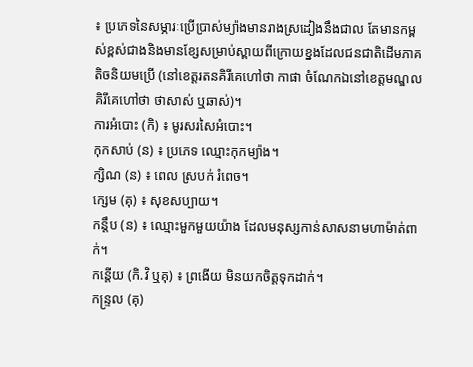៖ ប្រភេទនៃសម្ភារៈប្រើប្រាស់ម្យ៉ាងមានរាងស្រដៀងនឹងជាល តែមានកម្ពស់ខ្ពស់ជាងនិងមានខ្សែសម្រាប់ស្ពាយពីក្រោយខ្នងដែលជនជាតិដើមភាគតិចនិយមប្រើ (នៅខេត្តរតនគិរីគេហៅថា កាផា ចំណែកឯនៅខេត្តមណ្ឌលគិរីគេហៅថា ថាសាស់ ឬឆាស់)។
ការអំបោះ (កិ) ៖ មូរសរសៃអំបោះ។
កុកសាប់ (ន) ៖ ប្រភេទ ឈ្មោះកុកម្យ៉ាង។
ក្សិណ (ន) ៖ ពេល ស្របក់ រំពេច។
ក្សេម (គុ) ៖ សុខសប្បាយ។
កន្តឹប (ន) ៖ ឈ្មោះមួកមួយយ៉ាង ដែលមនុស្សកាន់សាសនាមហាម៉ាត់ពាក់។
កន្តើយ (កិ.វិ ឬគុ) ៖ ព្រងើយ មិនយកចិត្តទុកដាក់។
កន្ទ្រល (គុ)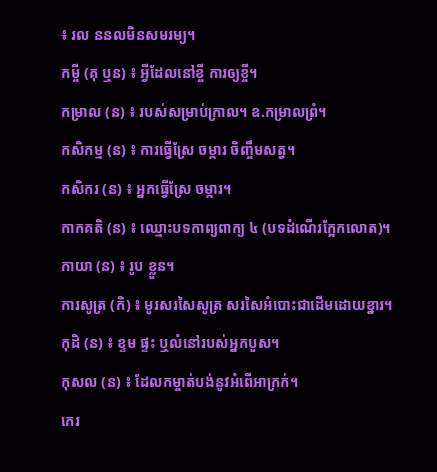៖ រល ននលមិនសមរម្យ។
កម្ចី (គុ ឬន) ៖ អ្វីដែលនៅខ្ចី ការឲ្យខ្ចី។
កម្រាល (ន) ៖ របស់សម្រាប់ក្រាល។ ឧ.កម្រាលព្រំ។
កសិកម្ម (ន) ៖ ការធ្វើស្រែ ចម្ការ ចិញ្ចឹមសត្វ។
កសិករ (ន) ៖ អ្នកធ្វើស្រែ ចម្ការ។
កាកគតិ (ន) ៖ ឈ្មោះបទកាព្យពាក្យ ៤ (បទដំណើរក្អែកលោត)។
កាយា (ន) ៖ រូប ខ្លួន។
ការសូត្រ (កិ) ៖ មូរសរសៃសូត្រ សរសៃអំបោះជាដើមដោយខ្នារ។
កុដិ (ន) ៖ ខ្ទម ផ្ទះ ឬលំនៅរបស់អ្នកបួស។
កុសល (ន) ៖ ដែលកម្ចាត់បង់នូវអំពើអាក្រក់។
កេរ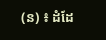(ន) ៖ ដំដែ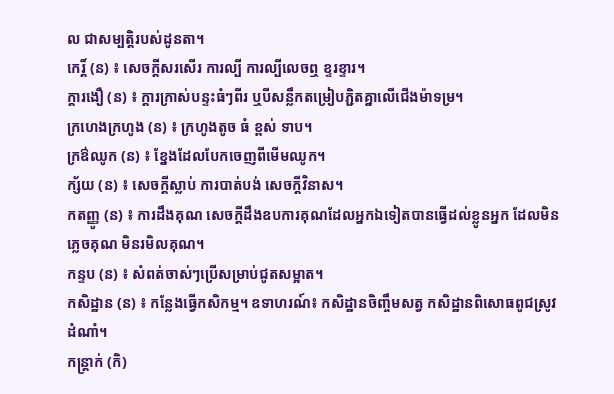ល ជាសម្បត្តិរបស់ដូនតា។
កេរិ៍្ត (ន) ៖ សេចក្ដីសរសើរ ការល្បី ការល្បីលេចឮ ខ្ទរខ្ទារ។
ក្តារងឿ (ន) ៖ ក្តារក្រាស់បន្ទះធំៗពីរ ឬបីសន្លឹកតម្រៀបភ្ជិតគ្នាលើជើងម៉ាទម្រ។
ក្រហេងក្រហូង (ន) ៖ ក្រហូងតូច ធំ ខ្ពស់ ទាប។
ក្រឳឈូក (ន) ៖ ខ្នែងដែលបែកចេញពីមើមឈូក។
ក្ស័យ (ន) ៖ សេចក្ដីស្លាប់ ការបាត់បង់ សេចក្ដីវិនាស។
កតញ្ញូ (ន) ៖ ការដឹងគុណ សេចក្ដីដឹងឧបការគុណដែលអ្នកឯទៀតបានធ្វើដល់ខ្លូនអ្នក ដែលមិនភ្លេចគុណ មិនរមិលគុណ។
កន្ទប (ន) ៖ សំពត់ចាស់ៗប្រើសម្រាប់ជូតសម្អាត។
កសិដ្ឋាន (ន) ៖ កន្លែងធ្វើកសិកម្ម។ ឧទាហរណ៍៖ កសិដ្ឋានចិញ្ចឹមសត្វ កសិដ្ឋានពិសោធពូជស្រូវ ដំណាំ។
កន្ត្រាក់ (កិ)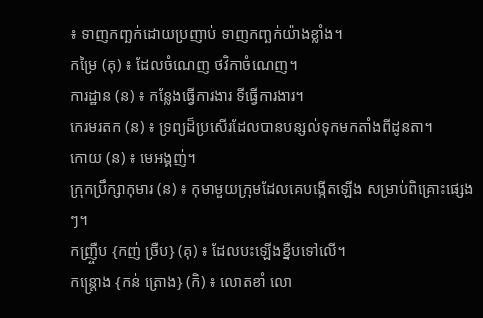៖ ទាញកញ្ឆក់ដោយប្រញាប់ ទាញកញ្ឆក់យ៉ាងខ្លាំង។
កម្រៃ (គុ) ៖ ដែលចំណេញ ថវិកាចំណេញ។
ការដ្ឋាន (ន) ៖ កន្លែងធ្វើការងារ ទីធ្វើការងារ។
កេរមរតក (ន) ៖ ទ្រព្យដ៏ប្រសើរដែលបានបន្សល់ទុកមកតាំងពីដូនតា។
កោយ (ន) ៖ មេអង្គញ់។
ក្រុកប្រឹក្សាកុមារ (ន) ៖ កុមាមួយក្រុមដែលគេបង្កើតឡើង សម្រាប់ពិគ្រោះផ្សេងៗ។
កញ្រឺ្ចប {កញ់ ច្រឺប} (គុ) ៖ ដែលបះឡើងខ្នឺបទៅលើ។
កន្ត្រោង {កន់ ត្រោង} (កិ) ៖ លោតខាំ លោ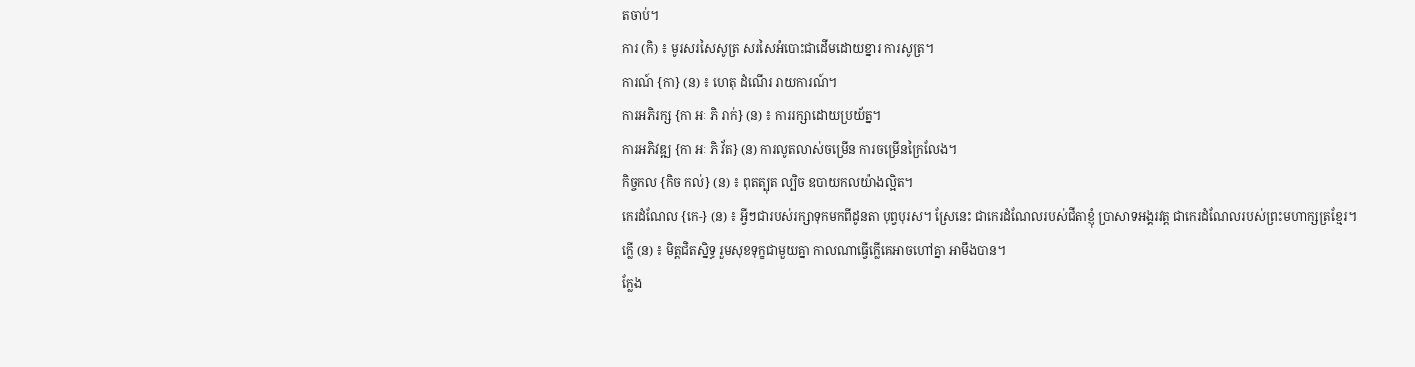តចាប់។
ការ (កិ) ៖ មូរសរសៃសូត្រ សរសៃអំបោះជាដើមដោយខ្នារ ការសូត្រ។
ការណ៍ {កា} (ន) ៖ ហេតុ ដំណើរ រាយការណ៍។
ការអភិរក្ស {កា អៈ ភិ រាក់} (ន) ៖ ការរក្សាដោយប្រយ័ត្ន។
ការអភិវឌ្ឍ {កា អៈ ភិ វ័ត} (ន) ការលូតលាស់ចម្រើន ការចម្រើនក្រៃលែង។
កិច្ចកល {កិច កល់} (ន) ៖ ពុតត្បុត ល្បិច ឧបាយកលយ៉ាងល្អិត។
កេរដំណែល {កេ-} (ន) ៖ អ្វីៗជារបស់រក្សាទុកមកពីដូនតា បុព្វបុរស។ ស្រែនេះ ជាកេរដំណែលរបស់ជីតាខ្ញុំ ប្រាសាទអង្គរវត្ត ជាកេរដំណែលរបស់ព្រះមហាក្សត្រខ្មែរ។
ក្លើ (ន) ៖ មិត្តជិតស្និទ្ធ រួមសុខទុក្ខជាមួយគ្នា កាលណាធ្វើក្លើគេអាចហៅគ្នា អាមឹងបាន។
ក្លែង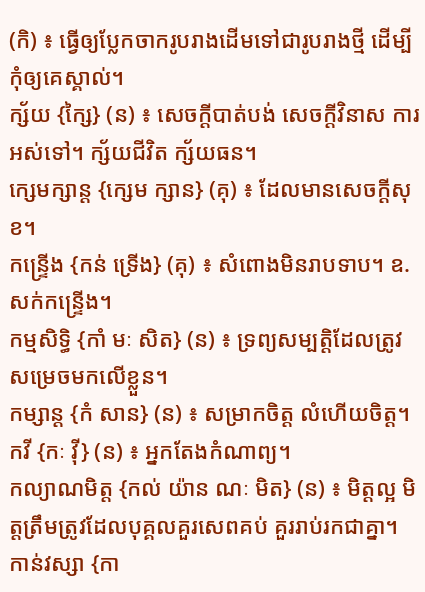(កិ) ៖ ធ្វើឲ្យប្លែកចាករូបរាងដើមទៅជារូបរាងថ្មី ដើម្បីកុំឲ្យគេស្គាល់។
ក្ស័យ {ក្សៃ} (ន) ៖ សេចក្ដីបាត់បង់ សេចក្ដីវិនាស ការអស់ទៅ។ ក្ស័យជីវិត ក្ស័យធន។
ក្សេមក្សាន្ត {ក្សេម ក្សាន} (គុ) ៖ ដែលមានសេចក្ដីសុខ។
កន្ទ្រើង {កន់ ទ្រើង} (គុ) ៖ សំពោងមិនរាបទាប។ ឧ. សក់កន្រ្ទើង។
កម្មសិទ្ធិ {កាំ មៈ សិត} (ន) ៖ ទ្រព្យសម្បត្តិដែលត្រូវសម្រេចមកលើខ្លួន។
កម្សាន្ត {កំ សាន} (ន) ៖ សម្រាកចិត្ត លំហើយចិត្ត។
កវី {កៈ វ៉ី} (ន) ៖ អ្នកតែងកំណាព្យ។
កល្យាណមិត្ត {កល់ យ៉ាន ណៈ មិត} (ន) ៖ មិត្តល្អ មិត្តត្រឹមត្រូវដែលបុគ្គលគួរសេពគប់ គួររាប់រកជាគ្នា។
កាន់វស្សា {កា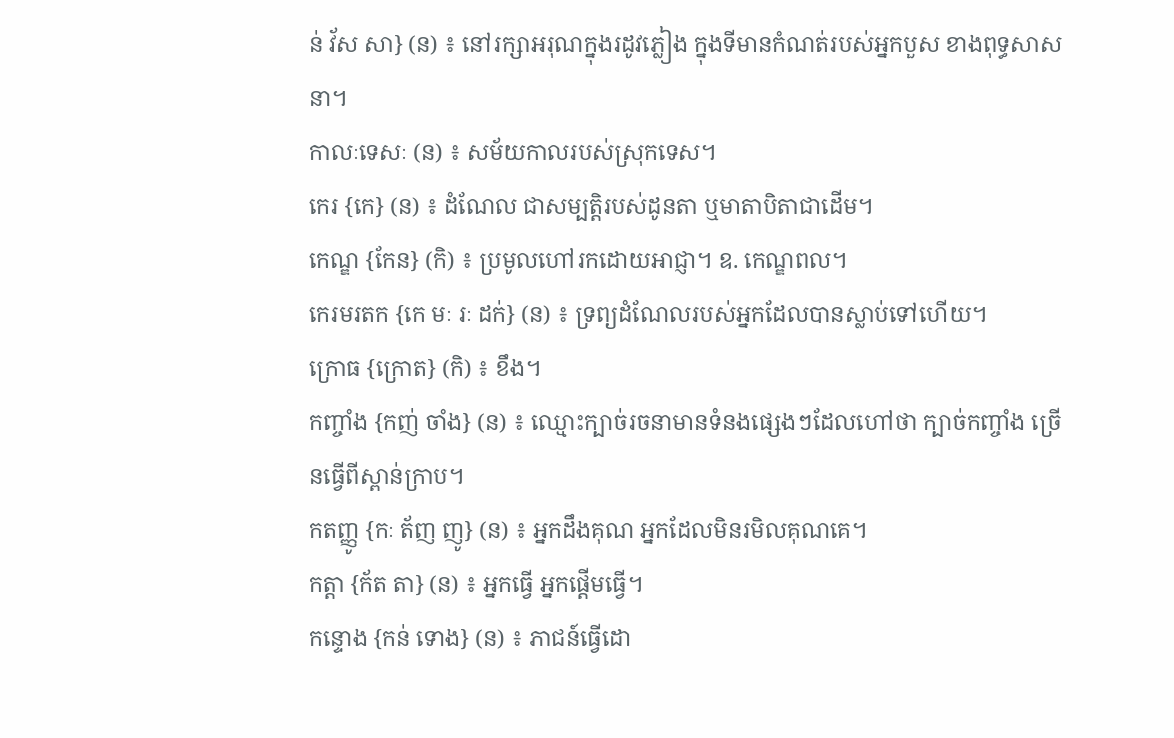ន់ វ័ស សា} (ន) ៖ នៅរក្សាអរុណក្នុងរដូវភ្លៀង ក្នុងទីមានកំណត់របស់អ្នកបួស ខាងពុទ្ធសាសនា។
កាលៈទេសៈ (ន) ៖ សម័យកាលរបស់ស្រុកទេស។
កេរ {កេ} (ន) ៖ ដំណែល ជាសម្បត្តិរបស់ដូនតា ឬមាតាបិតាជាដើម។
កេណ្ឌ {កែន} (កិ) ៖ ប្រមូលហៅរកដោយអាជ្ញា។ ឧ. កេណ្ឌពល។
កេរមរតក {កេ មៈ រៈ ដក់} (ន) ៖ ទ្រព្យដំណែលរបស់អ្នកដែលបានស្លាប់ទៅហើយ។
ក្រោធ {ក្រោត} (កិ) ៖ ខឹង។
កញ្ចាំង {កញ់ ចាំង} (ន) ៖ ឈ្មោះក្បាច់រចនាមានទំនងផ្សេងៗដែលហៅថា ក្បាច់កញ្ចាំង ច្រើនធ្វើពីស្ពាន់ក្រាប។
កតញ្ញូ {កៈ ត័ញ ញូ} (ន) ៖ អ្នកដឹងគុណ អ្នកដែលមិនរមិលគុណគេ។
កត្តា {ក័ត តា} (ន) ៖ អ្នកធ្វើ អ្នកផ្ដើមធ្វើ។
កន្ទោង {កន់ ទោង} (ន) ៖ ភាជន៍ធ្វើដោ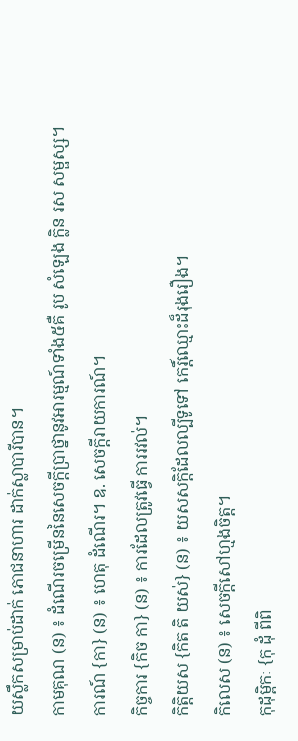យស្លឹកសម្រាប់ដាក់ ភោជនាហារ ដាក់ស្លាបារីបាន។
កាមគុណ (ន) ៖ ដំណើរចម្រើននៃសេចក្ដីប្រាថ្នានូវអារម្មណ៍ទាំង៥គឺ រូប សំឡេង ក្លិន រស សម្ផស្ស។
ការណ៍ {កា} (ន) ៖ ហេតុ ដំណើរ។ ឧ. សេចក្ដីរាយការណ៍។
កិច្ចការ {កិច កា} (ន) ៖ ការដែលត្រូវធ្វើ ការរវល់។
កិត្តិយស {កិត តិ យស់} (ន) ៖ យសសក្តិដែលល្បីទូទៅ កេរិ៍្តឈ្មោះដ៏រុងរឿង។
កិលេស (ន) ៖ សេចក្ដីសៅហ្មងចិត្ត។
កុដុម្ពិកៈ {កុ ដុំ ពីពិ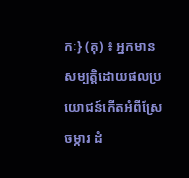កៈ} (គុ) ៖ អ្នកមានសម្បត្តិដោយផលប្រយោជន៍កើតអំពីស្រែ ចម្ការ ដំ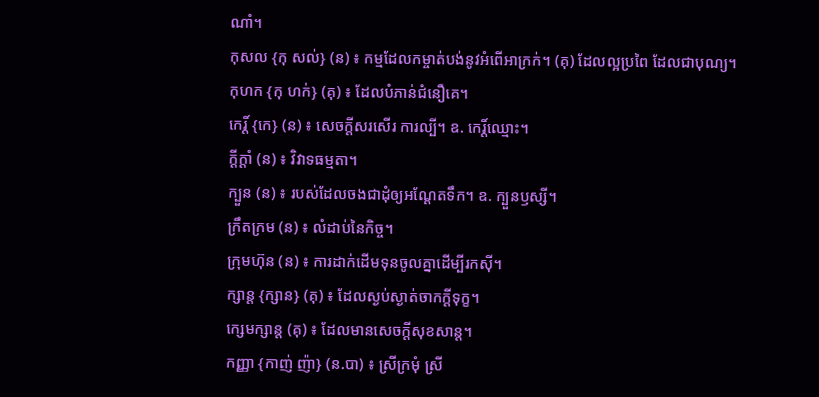ណាំ។
កុសល {កុ សល់} (ន) ៖ កម្មដែលកម្ចាត់បង់នូវអំពើអាក្រក់។ (គុ) ដែលល្អប្រពៃ ដែលជាបុណ្យ។
កុហក {កុ ហក់} (គុ) ៖ ដែលបំភាន់ជំនឿគេ។
កេរិ៍្ត {កេ} (ន) ៖ សេចក្ដីសរសើរ ការល្បី។ ឧ. កេរិ៍្តឈ្មោះ។
ក្ដីក្ដាំ (ន) ៖ វិវាទធម្មតា។
ក្បួន (ន) ៖ របស់ដែលចងជាដុំឲ្យអណ្ដែតទឹក។ ឧ. ក្បួនឫស្សី។
ក្រឹតក្រម (ន) ៖ លំដាប់នៃកិច្ច។
ក្រុមហ៊ុន (ន) ៖ ការដាក់ដើមទុនចូលគ្នាដើម្បីរកស៊ី។
ក្សាន្ត {ក្សាន} (គុ) ៖ ដែលស្ងប់ស្ងាត់ចាកក្ដីទុក្ខ។
ក្សេមក្សាន្ត (គុ) ៖ ដែលមានសេចក្ដីសុខសាន្ត។
កញ្ញា {កាញ់ ញ៉ា} (ន.បា) ៖ ស្រីក្រមុំ ស្រី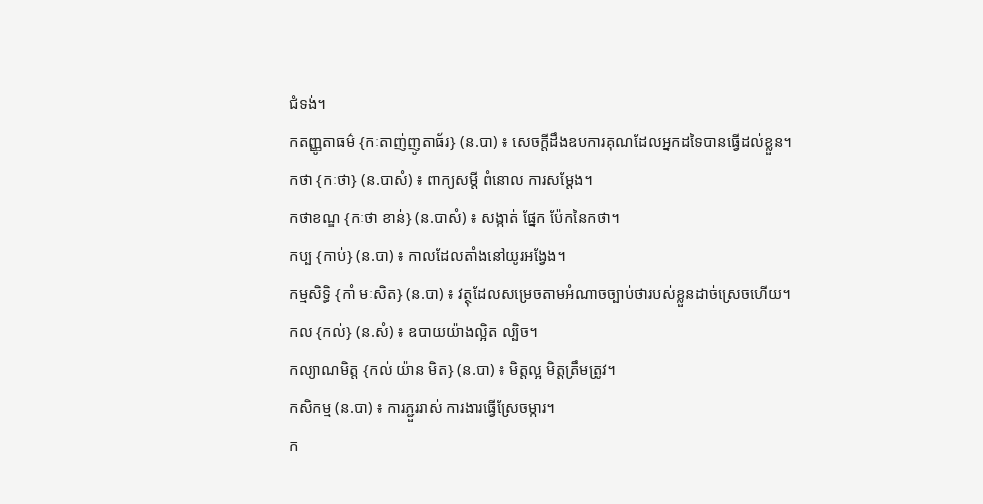ជំទង់។
កតញ្ញូតាធម៌ {កៈតាញ់ញូតាធ័រ} (ន.បា) ៖ សេចក្ដីដឹងឧបការគុណដែលអ្នកដទៃបានធ្វើដល់ខ្លួន។
កថា {កៈថា} (ន.បាសំ) ៖ ពាក្យសម្ដី ពំនោល ការសម្ដែង។
កថាខណ្ឌ {កៈថា ខាន់} (ន.បាសំ) ៖ សង្កាត់ ផ្នែក ប៉ែកនៃកថា។
កប្ប {កាប់} (ន.បា) ៖ កាលដែលតាំងនៅយូរអង្វែង។
កម្មសិទ្ធិ {កាំ មៈសិត} (ន.បា) ៖ វត្ថុដែលសម្រេចតាមអំណាចច្បាប់ថារបស់ខ្លួនដាច់ស្រេចហើយ។
កល {កល់} (ន.សំ) ៖ ឧបាយយ៉ាងល្អិត ល្បិច។
កល្យាណមិត្ត {កល់ យ៉ាន មិត} (ន.បា) ៖ មិត្តល្អ មិត្តត្រឹមត្រូវ។
កសិកម្ម (ន.បា) ៖ ការភ្ជួររាស់ ការងារធ្វើស្រែចម្ការ។
ក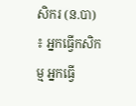សិករ (ន.បា) ៖ អ្នកធ្វើកសិកម្ម អ្នកធ្វើ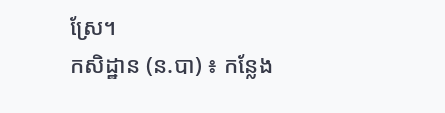ស្រែ។
កសិដ្ឋាន (ន.បា) ៖ កន្លែង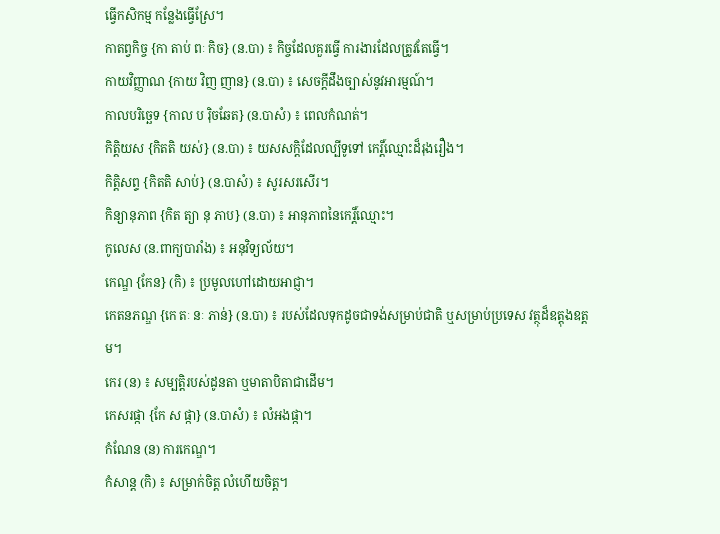ធ្វើកសិកម្ម កន្លែងធ្វើស្រែ។
កាតព្វកិច្ច {កា តាប់ ពៈ កិច} (ន.បា) ៖ កិច្ចដែលគួរធ្វើ ការងារដែលត្រូវតែធ្វើ។
កាយវិញ្ញាណ {កាយ វិញ ញាន} (ន.បា) ៖ សេចក្ដីដឹងច្បាស់នូវអារម្មណ៍។
កាលបរិច្ឆេទ {កាល ប រ៉ិចឆែត} (ន.បាសំ) ៖ ពេលកំណត់។
កិត្តិយស {កិតតិ យស់} (ន.បា) ៖ យសសក្តិដែលល្បីទូទៅ កេរិ៍្តឈ្មោះដ៏រុងរឿង។
កិត្តិសព្ទ {កិតតិ សាប់} (ន.បាសំ) ៖ សូរសរសើរ។
កិន្យានុភាព {កិត ត្យា នុ ភាប} (ន.បា) ៖ អានុភាពនៃកេរិ៍្តឈ្មោះ។
កូលេស (ន.ពាក្យបារាំង) ៖ អនុវិទ្យល័យ។
កេណ្ឌ {កែន} (កិ) ៖ ប្រមូលហៅដោយអាជ្ញា។
កេតនភណ្ឌ {កេ តៈ នៈ ភាន់} (ន.បា) ៖ របស់ដែលទុកដូចជាទង់សម្រាប់ជាតិ ឬសម្រាប់ប្រទេស វត្ថុដ៏ឧត្ដុងឧត្តម។
កេរ (ន) ៖ សម្បត្តិរបស់ដូនតា ឬមាតាបិតាជាដើម។
កេសរផ្កា {កែ ស ផ្កា} (ន.បាសំ) ៖ លំអងផ្កា។
កំណែន (ន) ការកេណ្ឌ។
កំសាន្ត (កិ) ៖ សម្រាក់ចិត្ត លំហើយចិត្ត។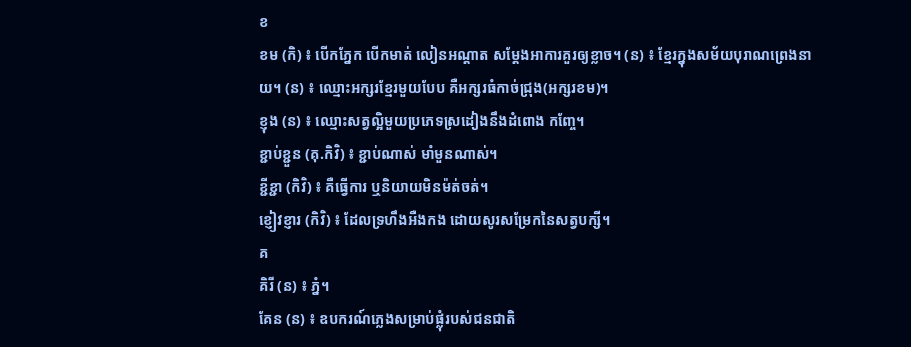ខ
ខម (កិ) ៖ បើកភ្នែក បើកមាត់ លៀនអណ្ដាត សម្ដែងអាការគួរឲ្យខ្លាច។ (ន) ៖ ខ្មែរក្នុងសម័យបុរាណព្រេងនាយ។ (ន) ៖ ឈ្មោះអក្សរខ្មែរមួយបែប គឺអក្សរធំកាច់ជ្រុង(អក្សរខម)។
ខ្ញុង (ន) ៖ ឈ្មោះសត្វល្អិមួយប្រភេទស្រដៀងនឹងដំពោង កញ្ចែ។
ខ្ជាប់ខ្ជួន (គុ.កិវិ) ៖ ខ្ជាប់ណាស់ មាំមួនណាស់។
ខ្ជីខ្ជា (កិវិ) ៖ គឺធ្វើការ ឬនិយាយមិនម៉ត់ចត់។
ខ្ញៀវខ្ញារ (កិវិ) ៖ ដែលទ្រហឹងអឺងកង ដោយសូរសម្រែកនៃសត្វបក្សី។
គ
គិរី (ន) ៖ ភ្នំ។
គែន (ន) ៖ ឧបករណ៍ភ្លេងសម្រាប់ផ្លុំរបស់ជនជាតិ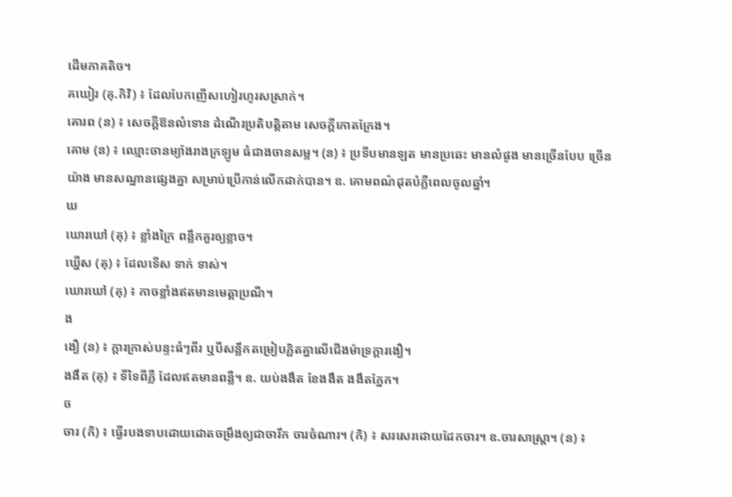ដើមភាគតិច។
គឃៀរ (គុ.កិវិ) ៖ ដែលបែកញើសហៀរហូរសស្រាក់។
គោរព (ន) ៖ សេចក្ដីឱនលំទោន ដំណើរប្រតិបត្តិតាម សេចក្ដីកោតក្រែង។
គោម (ន) ៖ ឈ្មោះចានម្យ៉ាងរាងក្រឡូម ធំជាងចានសម្ល។ (ន) ៖ ប្រទីបមានឡត មានប្រឆេះ មានលំផូង មានច្រើនបែប ច្រើនយ៉ាង មានសណ្ឋានផ្សេងគ្នា សម្រាប់ប្រើកាន់លើកដាក់បាន។ ឧ. គោមពណ៌ដុតបំភ្លឺពេលចូលឆ្នាំ។
ឃ
ឃោរឃៅ (គុ) ៖ ខ្លាំងក្រៃ ពន្លឹកគួរឲ្យខ្លាច។
ឃ្នើស (គុ) ៖ ដែលទើស ទាក់ ទាស់។
ឃោរឃៅ (គុ) ៖ កាចខ្លាំងឥតមានមេត្តាប្រណី។
ង
ងឿ (ន) ៖ ក្ដារក្រាស់បន្ទះធំៗពីរ ឬបីសន្លឹកតម្រៀបភ្ជិតគ្នាលើជើងម៉ាទ្រក្តារងឿ។
ងងឹត (គុ) ៖ ទីទៃពីភ្លឺ ដែលឥតមានពន្លឺ។ ឧ. យប់ងងឹត ខែងងឹត ងងឹតភ្នែក។
ច
ចារ (កិ) ៖ ធ្វើរបងទាបដោយដោតចម្រឹងឲ្យជាចារឹក ចារចំណារ។ (កិ) ៖ សរសេរដោយដែកចារ។ ឧ.ចារសាស្ត្រា។ (ន) ៖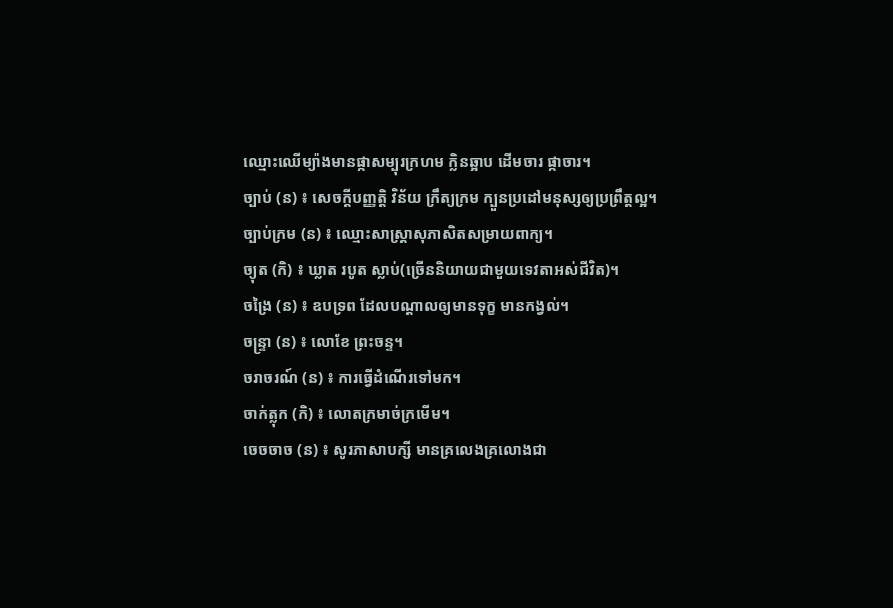ឈ្មោះឈើម្យ៉ាងមានផ្កាសម្បុរក្រហម ក្លិនឆ្អាប ដើមចារ ផ្កាចារ។
ច្បាប់ (ន) ៖ សេចក្ដីបញ្ញត្តិ វិន័យ ក្រឹត្យក្រម ក្បួនប្រដៅមនុស្សឲ្យប្រព្រឹត្តល្អ។
ច្បាប់ក្រម (ន) ៖ ឈ្មោះសាស្ត្រាសុភាសិតសម្រាយពាក្យ។
ច្យុត (កិ) ៖ ឃ្លាត របូត ស្លាប់(ច្រើននិយាយជាមួយទេវតាអស់ជីវិត)។
ចង្រៃ (ន) ៖ ឧបទ្រព ដែលបណ្ដាលឲ្យមានទុក្ខ មានកង្វល់។
ចន្ទ្រា (ន) ៖ លោខែ ព្រះចន្ទ។
ចរាចរណ៍ (ន) ៖ ការធ្វើដំណើរទៅមក។
ចាក់ត្លុក (កិ) ៖ លោតក្រមាច់ក្រមើម។
ចេចចាច (ន) ៖ សូរភាសាបក្សី មានគ្រលេងគ្រលោងជា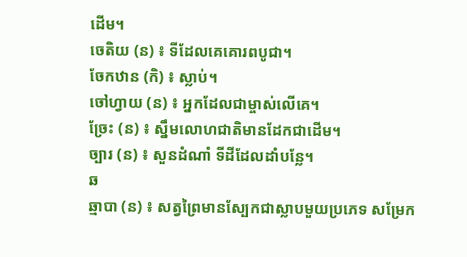ដើម។
ចេតិយ (ន) ៖ ទីដែលគេគោរពបូជា។
ចែកឋាន (កិ) ៖ ស្លាប់។
ចៅហ្វាយ (ន) ៖ អ្នកដែលជាម្ចាស់លើគេ។
ច្រែះ (ន) ៖ ស្នឹមលោហជាតិមានដែកជាដើម។
ច្បារ (ន) ៖ សួនដំណាំ ទីដីដែលដាំបន្លែ។
ឆ
ឆ្មាបា (ន) ៖ សត្វព្រៃមានស្បែកជាស្លាបមួយប្រភេទ សម្រែក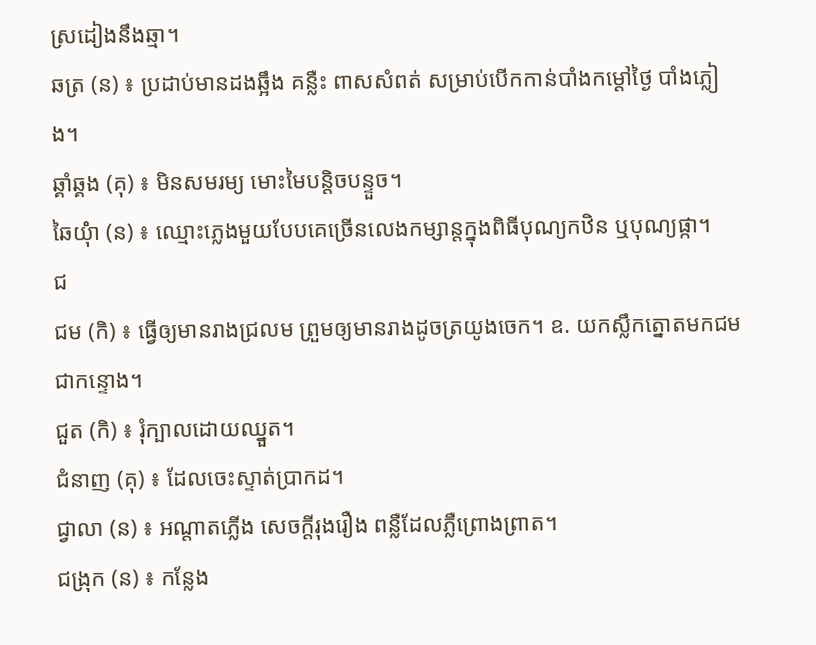ស្រដៀងនឹងឆ្មា។
ឆត្រ (ន) ៖ ប្រដាប់មានដងឆ្អឹង គន្លឺះ ពាសសំពត់ សម្រាប់បើកកាន់បាំងកម្ដៅថ្ងៃ បាំងភ្លៀង។
ឆ្គាំឆ្គង (គុ) ៖ មិនសមរម្យ មោះមៃបន្តិចបន្ទួច។
ឆៃយ៉ុំា (ន) ៖ ឈ្មោះភ្លេងមួយបែបគេច្រើនលេងកម្សាន្តក្នុងពិធីបុណ្យកឋិន ឬបុណ្យផ្កា។
ជ
ជម (កិ) ៖ ធ្វើឲ្យមានរាងជ្រលម ព្រួមឲ្យមានរាងដូចត្រយូងចេក។ ឧ. យកស្លឹកត្នោតមកជមជាកន្ទោង។
ជួត (កិ) ៖ រុំក្បាលដោយឈ្នួត។
ជំនាញ (គុ) ៖ ដែលចេះស្ទាត់ប្រាកដ។
ជ្វាលា (ន) ៖ អណ្ដាតភ្លើង សេចក្ដីរុងរឿង ពន្លឺដែលភ្លឺព្រោងព្រាត។
ជង្រុក (ន) ៖ កន្លែង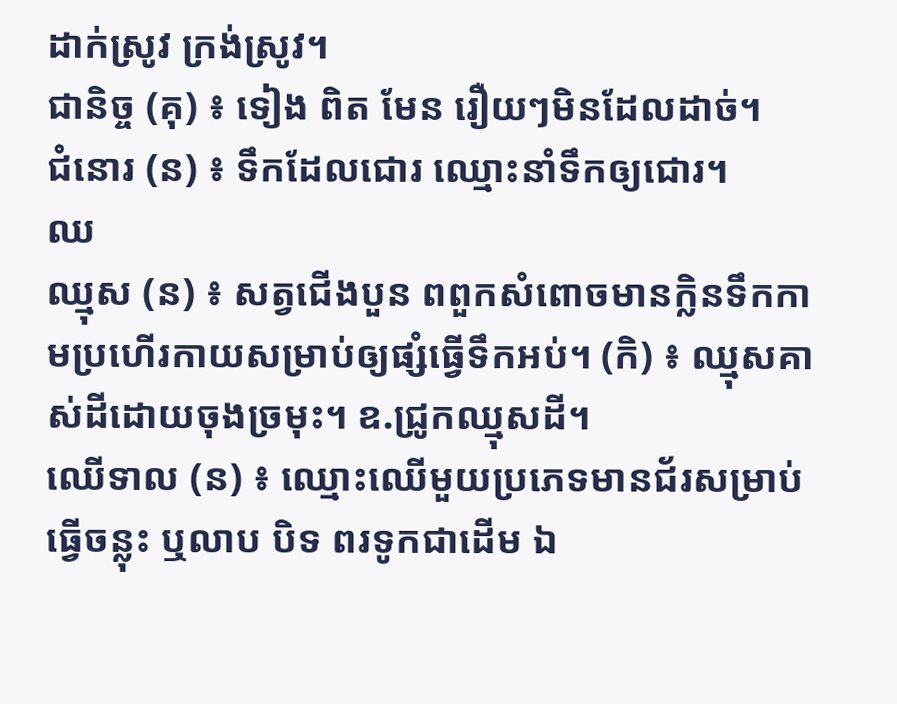ដាក់ស្រូវ ក្រង់ស្រូវ។
ជានិច្ច (គុ) ៖ ទៀង ពិត មែន រឿយៗមិនដែលដាច់។
ជំនោរ (ន) ៖ ទឹកដែលជោរ ឈ្មោះនាំទឹកឲ្យជោរ។
ឈ
ឈ្មុស (ន) ៖ សត្វជើងបួន ពពួកសំពោចមានក្លិនទឹកកាមប្រហើរកាយសម្រាប់ឲ្យផ្សំធ្វើទឹកអប់។ (កិ) ៖ ឈ្មុសគាស់ដីដោយចុងច្រមុះ។ ឧ.ជ្រូកឈ្មុសដី។
ឈើទាល (ន) ៖ ឈ្មោះឈើមួយប្រភេទមានជ័រសម្រាប់ធ្វើចន្លុះ ឬលាប បិទ ពរទូកជាដើម ឯ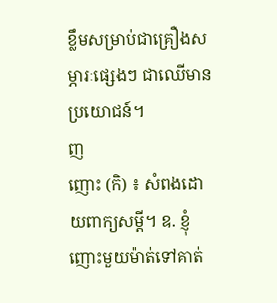ខ្លឹមសម្រាប់ជាគ្រឿងសម្ភារៈផ្សេងៗ ជាឈើមានប្រយោជន៍។
ញ
ញោះ (កិ) ៖ សំពងដោយពាក្យសម្ដី។ ឧ. ខ្ញុំញោះមួយម៉ាត់ទៅគាត់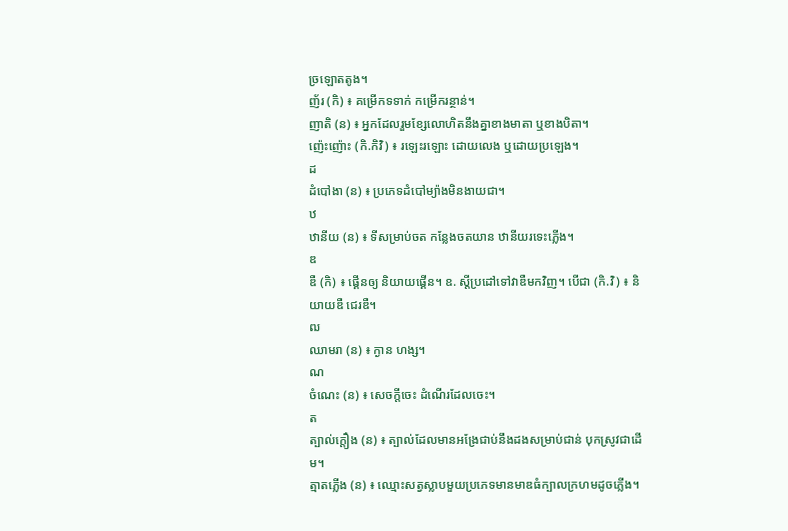ច្រឡោតតូង។
ញ័រ (កិ) ៖ គម្រើកទទាក់ កម្រើករន្ថាន់។
ញាតិ (ន) ៖ អ្នកដែលរួមខ្សែលោហិតនឹងគ្នាខាងមាតា ឬខាងបិតា។
ញ៉េះញ៉ោះ (កិ.កិវិ) ៖ រឡេះរឡោះ ដោយលេង ឬដោយប្រឡេង។
ដ
ដំបៅងា (ន) ៖ ប្រភេទដំបៅម្យ៉ាងមិនងាយជា។
ឋ
ឋានីយ (ន) ៖ ទីសម្រាប់ចត កន្លែងចតយាន ឋានីយរទេះភ្លើង។
ឌ
ឌឺ (កិ) ៖ ផ្គើនឲ្យ និយាយផ្គើន។ ឧ. ស្ដីប្រដៅទៅវាឌឺមកវិញ។ បើជា (កិ.វិ) ៖ និយាយឌឺ ជេរឌឺ។
ឍ
ឈាមរា (ន) ៖ ក្ងាន ហង្ស។
ណ
ចំណេះ (ន) ៖ សេចក្ដីចេះ ដំណើរដែលចេះ។
ត
ត្បាល់ក្ដឿង (ន) ៖ ត្បាល់ដែលមានអង្រែជាប់នឹងដងសម្រាប់ជាន់ បុកស្រូវជាដើម។
ត្មាតភ្លើង (ន) ៖ ឈ្មោះសត្វស្លាបមួយប្រភេទមានមាឌធំក្បាលក្រហមដូចភ្លើង។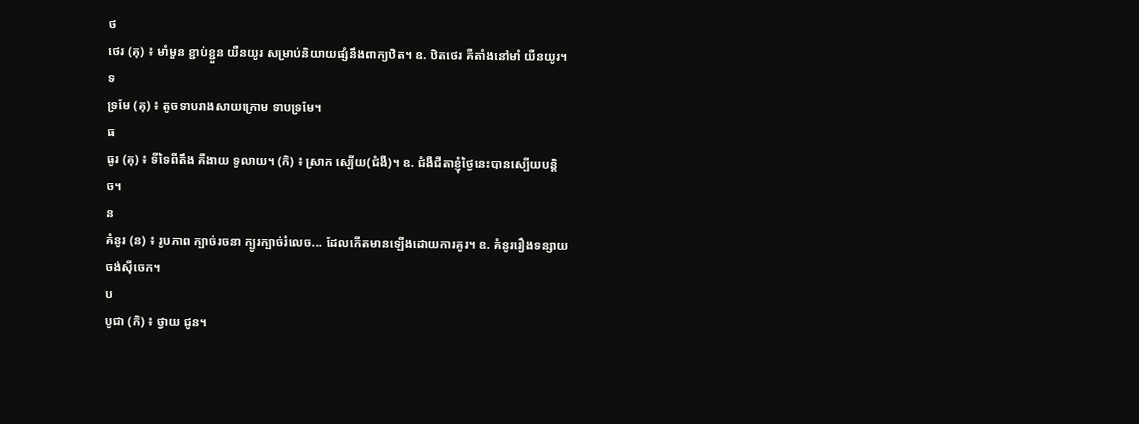ថ
ថេរ (គុ) ៖ មាំមួន ខ្ជាប់ខ្ជួន យឺនយូរ សម្រាប់និយាយផ្សំនឹងពាក្យឋិត។ ឧ. ឋិតថេរ គឺតាំងនៅមាំ យឺនយូរ។
ទ
ទ្រមែ (គុ) ៖ តូចទាបរាងសាយក្រោម ទាបទ្រមែ។
ធ
ធូរ (គុ) ៖ ទីទៃពីតឹង គឺងាយ ទូលាយ។ (កិ) ៖ ស្រាក ស្បើយ(ជំងឺ)។ ឧ. ជំងឺជីតាខ្ញុំថ្ងៃនេះបានស្បើយបន្តិច។
ន
គំនូរ (ន) ៖ រូបភាព ក្បាច់រចនា ក្បូរក្បាច់រំលេច... ដែលកើតមានឡើងដោយការគូរ។ ឧ. គំនូររឿងទន្សាយចង់ស៊ីចេក។
ប
បូជា (កិ) ៖ ថ្វាយ ជូន។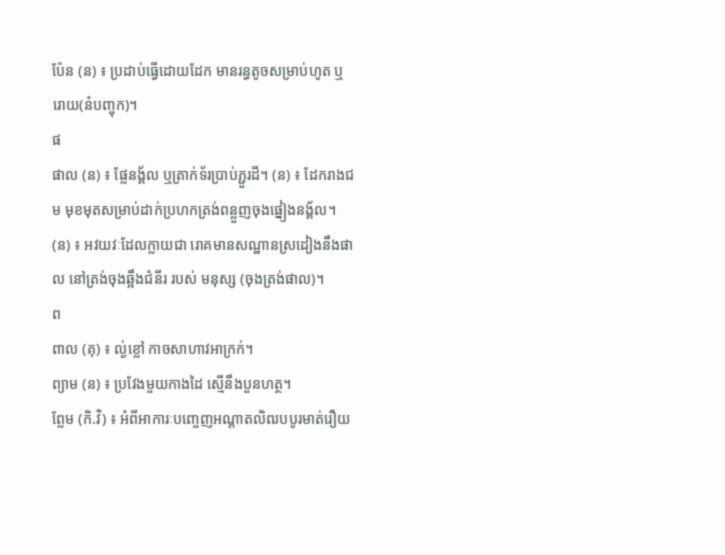ប៉ែន (ន) ៖ ប្រដាប់ធ្វើដោយដែក មានរន្ធតូចសម្រាប់ហូត ឬរោយ(នំបញ្ចុក)។
ផ
ផាល (ន) ៖ ផ្លែនង្គ័ល ឬត្រាក់ទ័រប្រាប់ភ្ជួរដី។ (ន) ៖ ដែករាងជម មុខមុតសម្រាប់ដាក់ប្រហកត្រង់ពន្លួញចុងផ្នៀងនង្គ័ល។ (ន) ៖ អវយវៈដែលក្លាយជា រោគមានសណ្ឋានស្រដៀងនឹងផាល នៅត្រង់ចុងឆ្អឹងជំនីរ របស់ មនុស្ស (ចុងត្រង់ផាល)។
ព
ពាល (គុ) ៖ ល្ង់ខ្លៅ កាចសាហាវអាក្រក់។
ព្យាម (ន) ៖ ប្រវែងមួយកាងដៃ ស្មើនឹងបួនហត្ថ។
ព្លែម (កិ.វិ) ៖ អំពីអាការៈបញ្ចេញអណ្ដាតលិឍបបូរមាត់រឿយ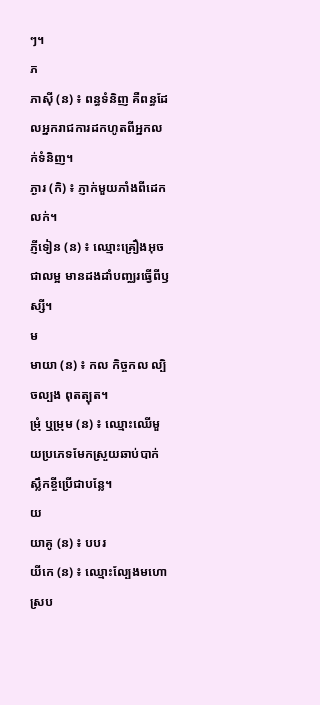ៗ។
ភ
ភាស៊ី (ន) ៖ ពន្ធទំនិញ គឺពន្ធដែលអ្នករាជការដកហូតពីអ្នកលក់ទំនិញ។
ភ្ងារ (កិ) ៖ ភ្ញាក់មួយភាំងពីដេកលក់។
ភ្ញីទៀន (ន) ៖ ឈ្មោះគ្រឿងអុចជាលម្អ មានដងដាំបញ្ឈរធ្វើពីឫស្សី។
ម
មាយា (ន) ៖ កល កិច្ចកល ល្បិចល្បង ពុតត្បុត។
ម្រុំ ឬម្រុម (ន) ៖ ឈ្មោះឈើមួយប្រភេទមែកស្រួយឆាប់បាក់ ស្លឹកខ្ចីប្រើជាបន្លែ។
យ
យាគូ (ន) ៖ បបរ
យីកេ (ន) ៖ ឈ្មោះល្បែងមហោស្រប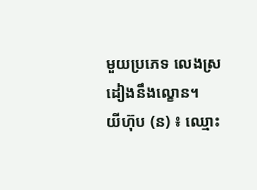មួយប្រភេទ លេងស្រដៀងនឹងល្ខោន។
យីហ៊ុប (ន) ៖ ឈ្មោះ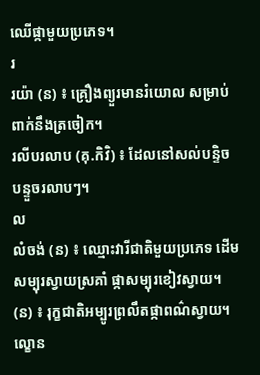ឈើផ្កាមួយប្រភេទ។
រ
រយ៉ា (ន) ៖ គ្រឿងព្យួរមានរំយោល សម្រាប់ពាក់នឹងត្រចៀក។
រលីបរលាប (គុ.កិវិ) ៖ ដែលនៅសល់បន្ទិចបន្ទួចរលាបៗ។
ល
លំចង់ (ន) ៖ ឈ្មោះវារីជាតិមួយប្រភេទ ដើមសម្បុរស្វាយស្រគាំ ផ្កាសម្បុរខៀវស្វាយ។ (ន) ៖ រុក្ខជាតិអម្បូរព្រលឹតផ្កាពណ៌ស្វាយ។
ល្ខោន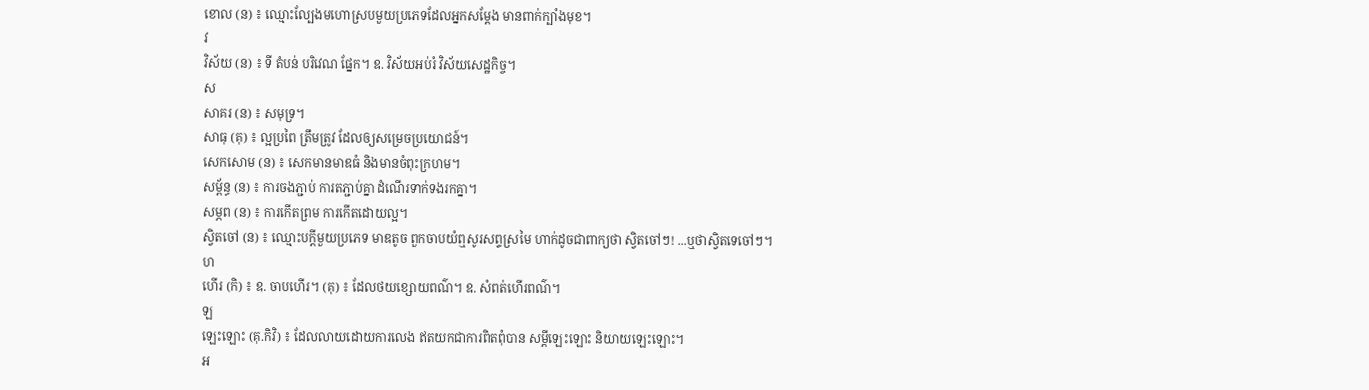ខោល (ន) ៖ ឈ្មោះល្បែងមហោស្របមួយប្រភេទដែលអ្នកសម្ដែង មានពាក់ក្បាំងមុខ។
វ
វិស័យ (ន) ៖ ទី តំបន់ បរិវេណ ផ្នែក។ ឧ. វិស័យអប់រំ វិស័យសេដ្ឋកិច្ច។
ស
សាគរ (ន) ៖ សមុទ្រ។
សាធុ (គុ) ៖ ល្អប្រពៃ ត្រឹមត្រូវ ដែលឲ្យសម្រេចប្រយោជន៍។
សេកសោម (ន) ៖ សេកមានមាឌធំ និងមានចំពុះក្រហម។
សម្ព័ន្ធ (ន) ៖ ការចងភ្ជាប់ ការតភ្ជាប់គ្នា ដំណើរទាក់ទងរកគ្នា។
សម្ភព (ន) ៖ ការកើតព្រម ការកើតដោយល្អ។
ស្វិតចៅ (ន) ៖ ឈ្មោះបក្ដីមួយប្រភេទ មាឌតូច ពួកចាបយំឮសូរសព្ទស្រមៃ ហាក់ដូចជាពាក្យថា ស្វិតចៅៗ! ...ឬថាស្វិតទេចៅៗ។
ហ
ហើរ (កិ) ៖ ឧ. ចាបហើរ។ (គុ) ៖ ដែលថយខ្សោយពណ៌។ ឧ. សំពត់ហើរពណ៌។
ឡ
ឡេះឡោះ (គុ.កិវិ) ៖ ដែលលាយដោយការលេង ឥតយកជាការពិតពុំបាន សម្ដីឡេះឡោះ និយាយឡេះឡោះ។
អ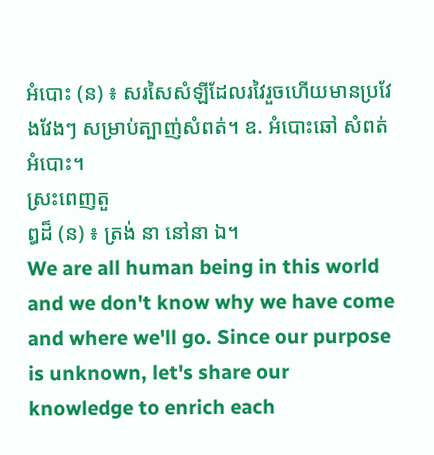អំបោះ (ន) ៖ សរសៃសំឡីដែលរវៃរួចហើយមានប្រវែងវែងៗ សម្រាប់ត្បាញ់សំពត់។ ឧ. អំបោះឆៅ សំពត់អំបោះ។
ស្រះពេញតួ
ឰដ៏ (ន) ៖ ត្រង់ នា នៅនា ឯ។
We are all human being in this world and we don't know why we have come and where we'll go. Since our purpose is unknown, let's share our knowledge to enrich each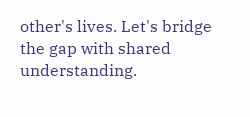other's lives. Let's bridge the gap with shared understanding.